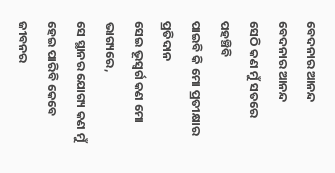ବେଦନାର ଆନନ୍ଦ
ବେଦନାର ଆନନ୍ଦ
ସେଠି କଣ ମୁଁ ସତରେ ପହଞ୍ଚିବି
ପାଇବି କି ମୋ ପ୍ରତୀକ୍ଷାର ପ୍ରତିଦାନ
ସେଇ ଭୂସ୍ବର୍ଗ କଣ ମୋ ଭାଗ୍ୟରେ,
ସେ ସ୍ଥାନର ଯୋଗ୍ୟ କଣ ମୁଁ ହେଇ ପାରିବି କେବେ
ଜୀବନର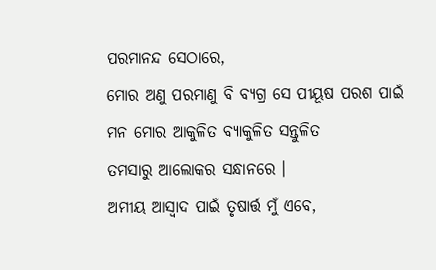ପରମାନନ୍ଦ ସେଠାରେ,
ମୋର ଅଣୁ ପରମାଣୁ ବି ବ୍ୟଗ୍ର ସେ ପୀୟୂଷ ପରଶ ପାଇଁ
ମନ ମୋର ଆକୁଳିତ ବ୍ୟାକୁଳିତ ସନ୍ତୁଳିତ
ତମସାରୁ ଆଲୋକର ସନ୍ଧାନରେ ।
ଅମୀୟ ଆସ୍ଵାଦ ପାଇଁ ତୃଷାର୍ତ୍ତ ମୁଁ ଏବେ,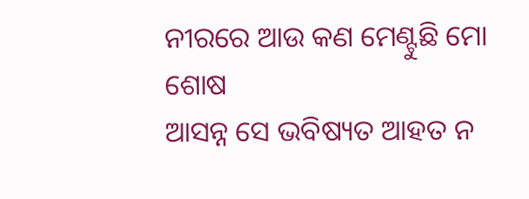ନୀରରେ ଆଉ କଣ ମେଣ୍ଟୁଛି ମୋ ଶୋଷ
ଆସନ୍ନ ସେ ଭବିଷ୍ୟତ ଆହତ ନ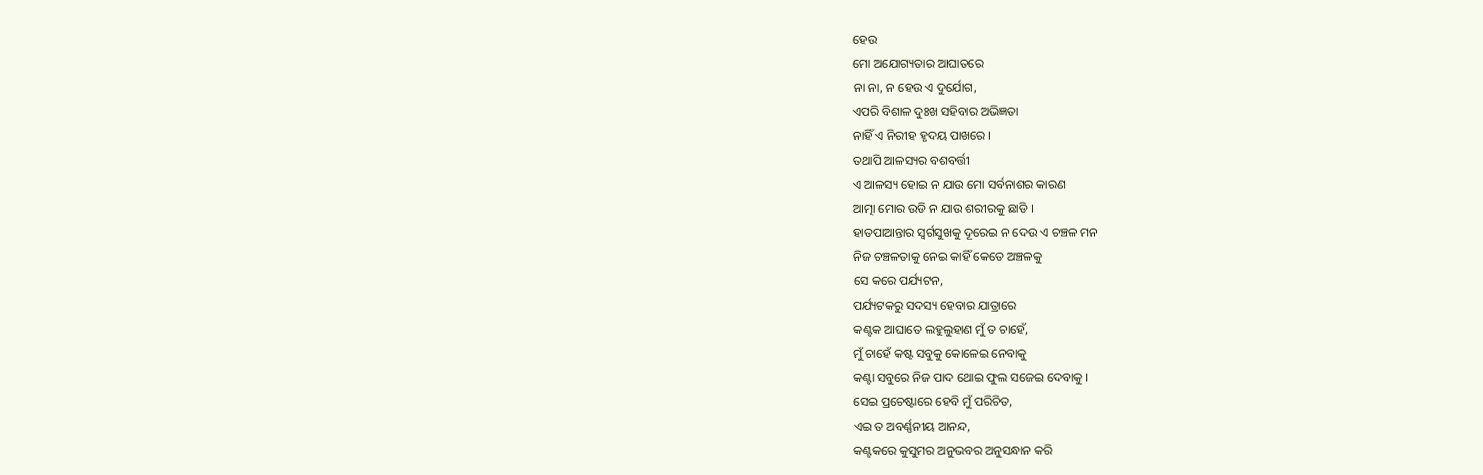ହେଉ
ମୋ ଅଯୋଗ୍ୟତାର ଆଘାତରେ
ନା ନା, ନ ହେଉ ଏ ଦୁର୍ଯୋଗ,
ଏପରି ବିଶାଳ ଦୁଃଖ ସହିବାର ଅଭିଜ୍ଞତା
ନାହିଁ ଏ ନିରୀହ ହୃଦୟ ପାଖରେ ।
ତଥାପି ଆଳସ୍ୟର ବଶବର୍ତ୍ତୀ
ଏ ଆଳସ୍ୟ ହୋଇ ନ ଯାଉ ମୋ ସର୍ବନାଶର କାରଣ
ଆତ୍ମା ମୋର ଉଡି ନ ଯାଉ ଶରୀରକୁ ଛାଡି ।
ହାତପାଆନ୍ତାର ସ୍ୱର୍ଗସୁଖକୁ ଦୂରେଇ ନ ଦେଉ ଏ ଚଞ୍ଚଳ ମନ
ନିଜ ଚଞ୍ଚଳତାକୁ ନେଇ କାହିଁ କେତେ ଅଞ୍ଚଳକୁ
ସେ କରେ ପର୍ଯ୍ୟଟନ,
ପର୍ଯ୍ୟଟକରୁ ସଦସ୍ୟ ହେବାର ଯାତ୍ରାରେ
କଣ୍ଟକ ଆଘାତେ ଲହୁଲୁହାଣ ମୁଁ ତ ଚାହେଁ,
ମୁଁ ଚାହେଁ କଷ୍ଟ ସବୁକୁ କୋଳେଇ ନେବାକୁ
କଣ୍ଟା ସବୁରେ ନିଜ ପାଦ ଥୋଇ ଫୁଲ ସଜେଇ ଦେବାକୁ ।
ସେଇ ପ୍ରଚେଷ୍ଟାରେ ହେବି ମୁଁ ପରିଚିତ,
ଏଇ ତ ଅବର୍ଣ୍ଣନୀୟ ଆନନ୍ଦ,
କଣ୍ଟକରେ କୁସୁମର ଅନୁଭବର ଅନୁସନ୍ଧାନ କରି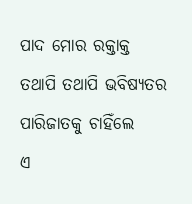ପାଦ ମୋର ରକ୍ତାକ୍ତ
ତଥାପି ତଥାପି ଭବିଷ୍ୟତର ପାରିଜାତକୁ ଚାହିଁଲେ
ଏ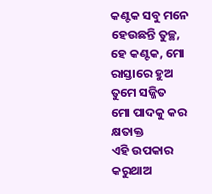କଣ୍ଟକ ସବୁ ମନେ ହେଉଛନ୍ତି ତୁଚ୍ଛ,
ହେ କଣ୍ଟକ, ମୋ ରାସ୍ତାରେ ହୁଅ ତୁମେ ସଜ୍ଜିତ
ମୋ ପାଦକୁ କର କ୍ଷତାକ୍ତ
ଏହି ଉପକାର କରୁଥାଅ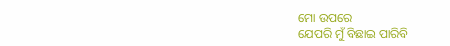ମୋ ଉପରେ
ଯେପରି ମୁଁ ବିଛାଇ ପାରିବି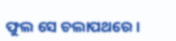ଫୁଲ ସେ ଚଲାପଥରେ ।